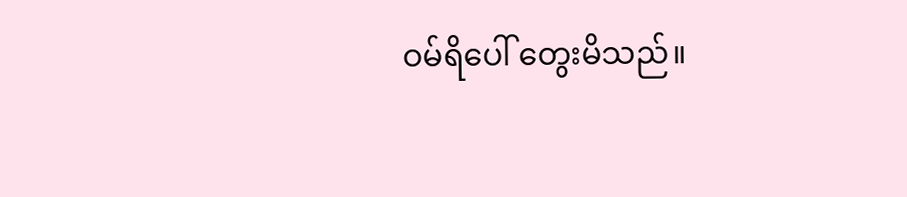ဝမ်ရိပေါ် တွေးမိသည်။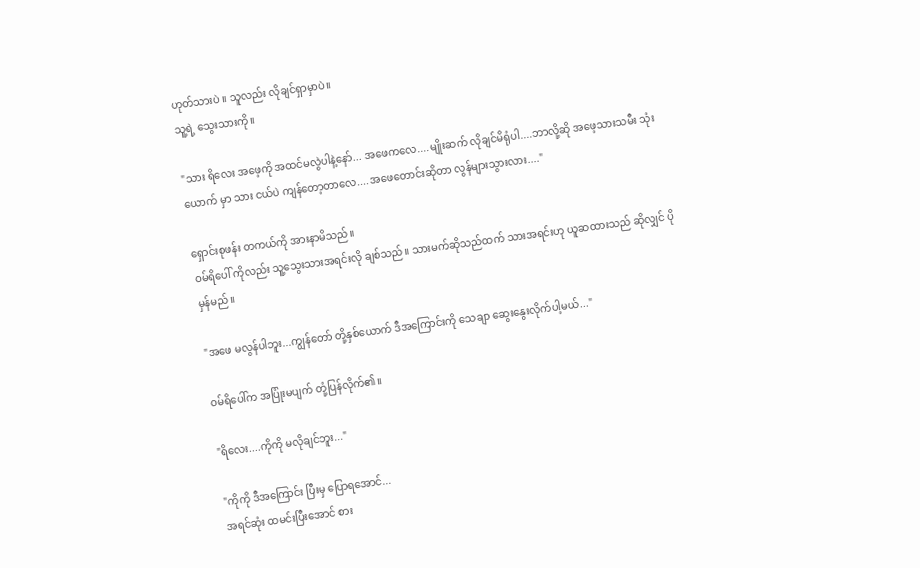ဟုတ်သားပဲ ။ သူလည်း လိုချင်ရှာမှာပဲ။
သူ့ရဲ့ သွေးသားကို။

"သား ရိလေး အဖေ့ကို အထင်မလွဲပါနဲ့နော်... အဖေကလေ....မျိုးဆက် လိုချင်မိရုံပါ....ဘာလို့ဆို အဖေ့သားသမီး သုံးယောက် မှာ သား ငယ်ပဲ ကျန်တော့တာလေ....အဖေတောင်းဆိုတာ လွန်များသွားလား...."

ရှောင်းစုဖန်း တကယ်ကို အားနာမိသည်။
ဝမ်ရိပေါ် ကိုလည်း သူ့သွေးသားအရင်းလို ချစ်သည်။ သားမက်ဆိုသည်ထက် သားအရင်းဟု ယူဆထားသည် ဆိုလျှင် ပိုမှန်မည်။

"အဖေ မလွန်ပါဘူး...ကျွန်တော် တို့နှစ်ယောက် ဒီအကြောင်းကို သေချာ ဆွေးနွေးလိုက်ပါ့မယ်..."

ဝမ်ရိပေါ်က အပြုံးမပျက် တုံ့ပြန်လိုက်၏။

"ရိလေး....ကိုကို မလိုချင်ဘူး..."

"ကိုကို ဒီအကြောင်း ပြီးမှ ပြောရအောင်...
အရင်ဆုံး ထမင်းပြီးအောင် စား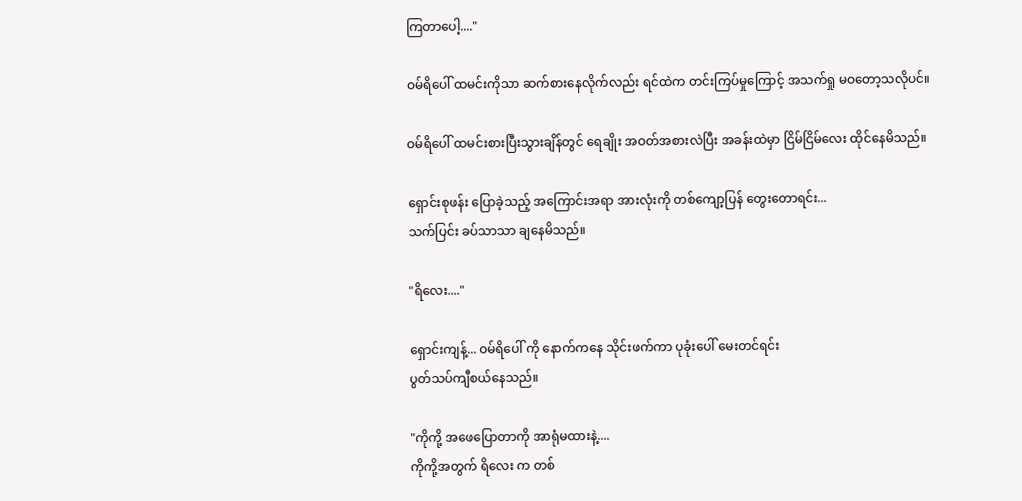ကြတာပေါ့...."

ဝမ်ရိပေါ် ထမင်းကိုသာ ဆက်စားနေလိုက်လည်း ရင်ထဲက တင်းကြပ်မှုကြောင့် အသက်ရှု မဝတော့သလိုပင်။

ဝမ်ရိပေါ် ထမင်းစားပြီးသွားချိန်တွင် ရေချိုး အဝတ်အစားလဲပြီး အခန်းထဲမှာ ငြိမ်ငြိမ်လေး ထိုင်နေမိသည်။

ရှောင်းစုဖန်း ပြောခဲ့သည့် အကြောင်းအရာ အားလုံးကို တစ်ကျော့ပြန် တွေးတောရင်း...
သက်ပြင်း ခပ်သာသာ ချနေမိသည်။

"ရိလေး...."

ရှောင်းကျန့်... ဝမ်ရိပေါ် ကို နောက်ကနေ သိုင်းဖက်ကာ ပုခုံးပေါ် မေးတင်ရင်း
ပွတ်သပ်ကျီစယ်နေသည်။

"ကိုကို့ အဖေပြောတာကို အာရုံမထားနဲ့....
ကိုကို့အတွက် ရိလေး က တစ်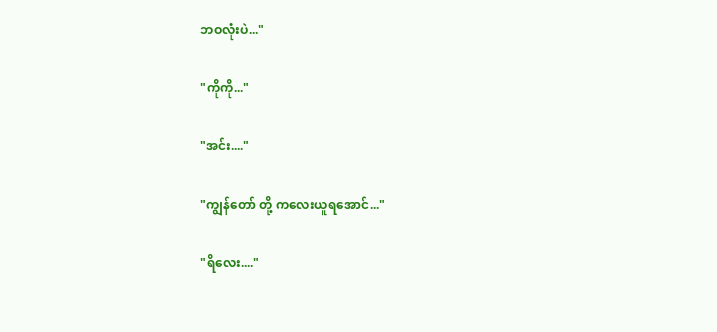ဘဝလုံးပဲ..."

"ကိုကို..."

"အင်း...."

"ကျွန်တော် တို့ ကလေးယူရအောင်..."

"ရိလေး...."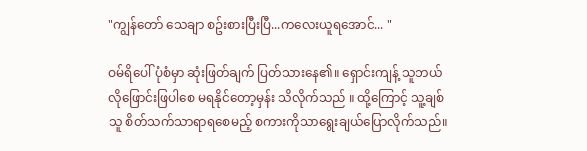"ကျွန်တော် သေချာ စဥ်းစားပြီးပြီ...ကလေးယူရအောင်... "

ဝမ်ရိပေါ် ပုံစံမှာ ဆုံးဖြတ်ချက် ပြတ်သားနေ၏။ ရှောင်းကျန့် သူဘယ်လိုဖြောင်းဖြပါစေ မရနိုင်တော့မှန်း သိလိုက်သည် ။ ထို့ကြောင့် သူ့ချစ်သူ စိတ်သက်သာရာရစေမည့် စကားကိုသာရွေးချယ်ပြောလိုက်သည်။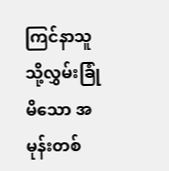ကြင်နာသူသို့လွှမ်းခြုံမိသော အမုန်းတစ်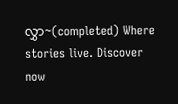လွှာ~(completed) Where stories live. Discover now